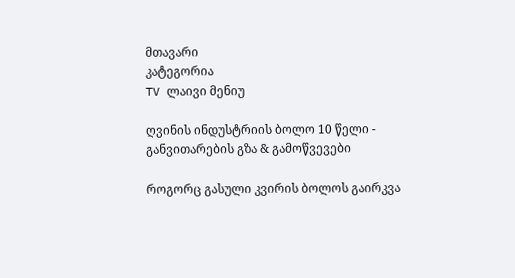მთავარი
კატეგორია
TV ლაივი მენიუ

ღვინის ინდუსტრიის ბოლო 10 წელი - განვითარების გზა & გამოწვევები

როგორც გასული კვირის ბოლოს გაირკვა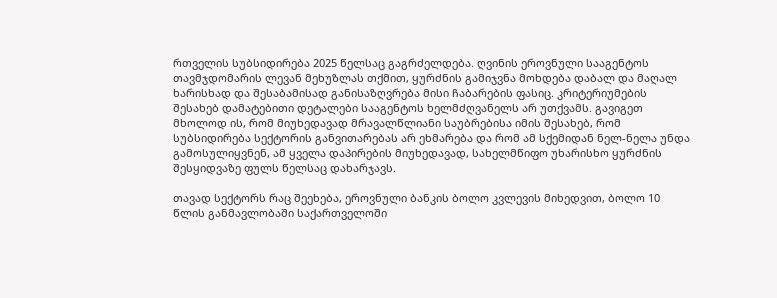რთველის სუბსიდირება 2025 წელსაც გაგრძელდება. ღვინის ეროვნული სააგენტოს თავმჯდომარის ლევან მეხუზლას თქმით, ყურძნის გამიჯვნა მოხდება დაბალ და მაღალ ხარისხად და შესაბამისად განისაზღვრება მისი ჩაბარების ფასიც. კრიტერიუმების შესახებ დამატებითი დეტალები სააგენტოს ხელმძღვანელს არ უთქვამს. გავიგეთ მხოლოდ ის, რომ მიუხედავად მრავალწლიანი საუბრებისა იმის შესახებ, რომ სუბსიდირება სექტორის განვითარებას არ ეხმარება და რომ ამ სქემიდან ნელ-ნელა უნდა გამოსულიყვნენ, ამ ყველა დაპირების მიუხედავად, სახელმწიფო უხარისხო ყურძნის შესყიდვაზე ფულს წელსაც დახარჯავს.

თავად სექტორს რაც შეეხება, ეროვნული ბანკის ბოლო კვლევის მიხედვით, ბოლო 10 წლის განმავლობაში საქართველოში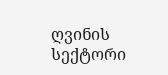ღვინის სექტორი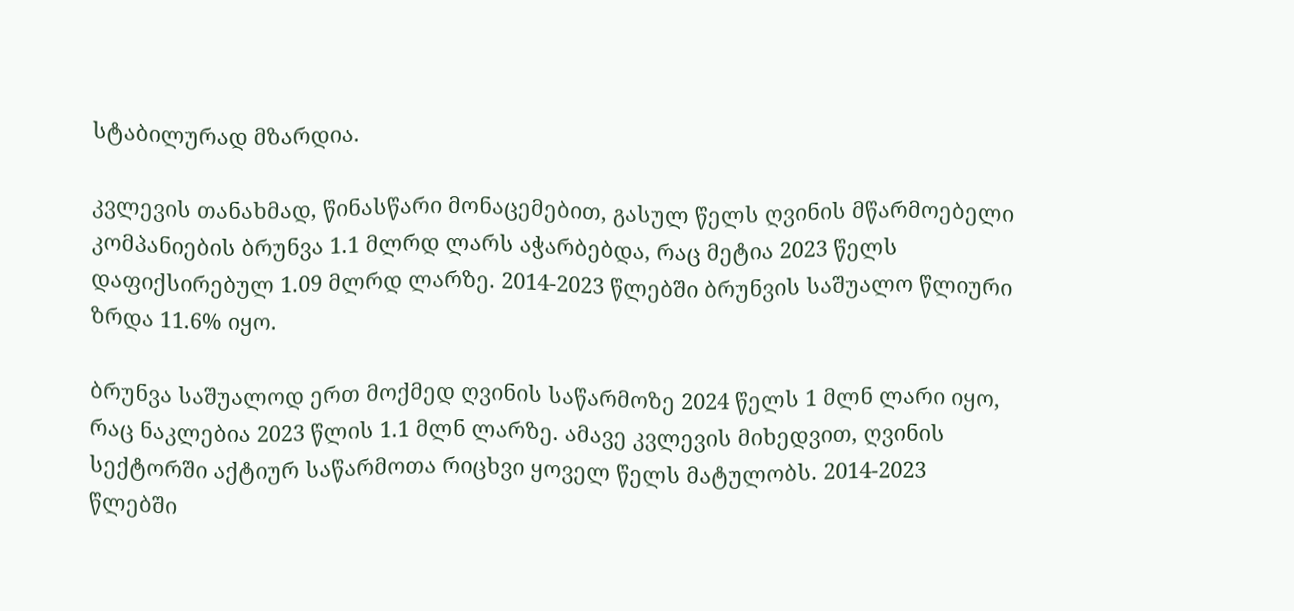სტაბილურად მზარდია.

კვლევის თანახმად, წინასწარი მონაცემებით, გასულ წელს ღვინის მწარმოებელი კომპანიების ბრუნვა 1.1 მლრდ ლარს აჭარბებდა, რაც მეტია 2023 წელს დაფიქსირებულ 1.09 მლრდ ლარზე. 2014-2023 წლებში ბრუნვის საშუალო წლიური ზრდა 11.6% იყო.

ბრუნვა საშუალოდ ერთ მოქმედ ღვინის საწარმოზე 2024 წელს 1 მლნ ლარი იყო, რაც ნაკლებია 2023 წლის 1.1 მლნ ლარზე. ამავე კვლევის მიხედვით, ღვინის სექტორში აქტიურ საწარმოთა რიცხვი ყოველ წელს მატულობს. 2014-2023 წლებში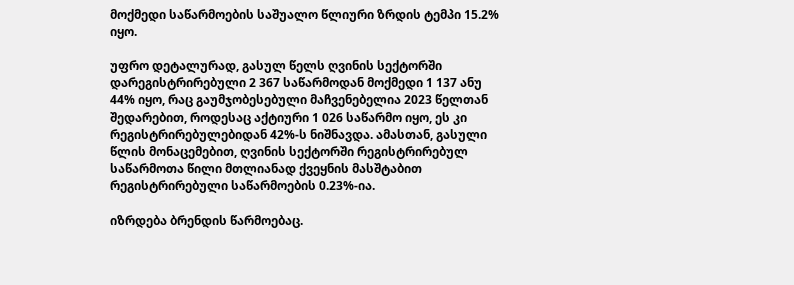მოქმედი საწარმოების საშუალო წლიური ზრდის ტემპი 15.2% იყო.

უფრო დეტალურად, გასულ წელს ღვინის სექტორში დარეგისტრირებული 2 367 საწარმოდან მოქმედი 1 137 ანუ 44% იყო, რაც გაუმჯობესებული მაჩვენებელია 2023 წელთან შედარებით, როდესაც აქტიური 1 026 საწარმო იყო, ეს კი რეგისტრირებულებიდან 42%-ს ნიშნავდა. ამასთან, გასული წლის მონაცემებით, ღვინის სექტორში რეგისტრირებულ საწარმოთა წილი მთლიანად ქვეყნის მასშტაბით რეგისტრირებული საწარმოების 0.23%-ია.

იზრდება ბრენდის წარმოებაც.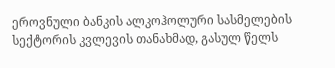ეროვნული ბანკის ალკოჰოლური სასმელების სექტორის კვლევის თანახმად, გასულ წელს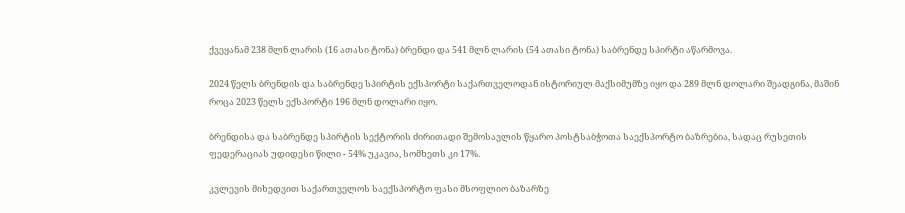ქვეყანამ 238 მლნ ლარის (16 ათასი ტონა) ბრენდი და 541 მლნ ლარის (54 ათასი ტონა) საბრენდე სპირტი აწარმოვა.

2024 წელს ბრენდის და საბრენდე სპირტის ექსპორტი საქართველოდან ისტორიულ მაქსიმუმზე იყო და 289 მლნ დოლარი შეადგინა, მაშინ როცა 2023 წელს ექსპორტი 196 მლნ დოლარი იყო.

ბრენდისა და საბრენდე სპირტის სექტორის ძირითადი შემოსავლის წყარო პოსტსაბჭოთა საექსპორტო ბაზრებია, სადაც რუსეთის ფედერაციას უდიდესი წილი - 54% უკავია, სომხეთს კი 17%.

კვლევის მიხედვით საქართველოს საექსპორტო ფასი მსოფლიო ბაზარზე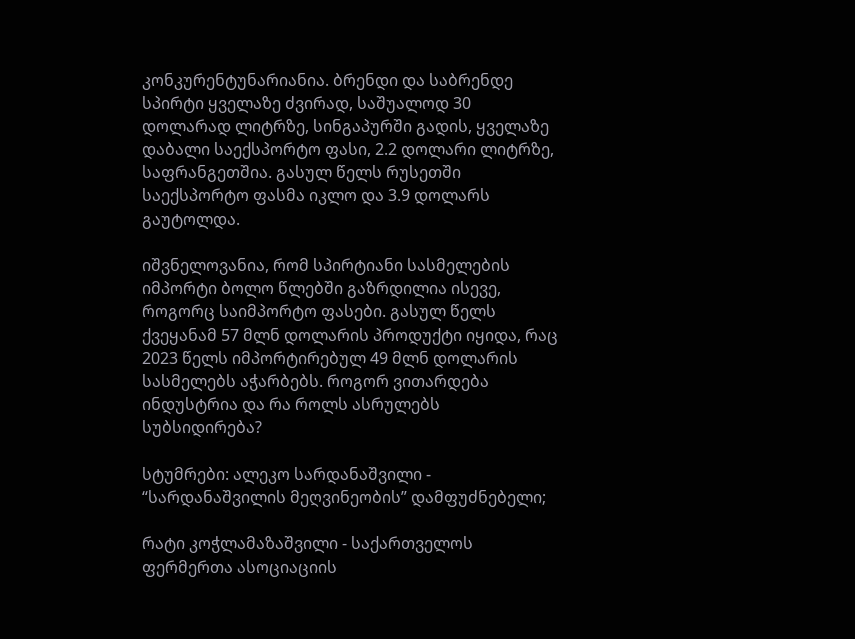კონკურენტუნარიანია. ბრენდი და საბრენდე სპირტი ყველაზე ძვირად, საშუალოდ 30 დოლარად ლიტრზე, სინგაპურში გადის, ყველაზე დაბალი საექსპორტო ფასი, 2.2 დოლარი ლიტრზე, საფრანგეთშია. გასულ წელს რუსეთში საექსპორტო ფასმა იკლო და 3.9 დოლარს გაუტოლდა.

იშვნელოვანია, რომ სპირტიანი სასმელების იმპორტი ბოლო წლებში გაზრდილია ისევე, როგორც საიმპორტო ფასები. გასულ წელს ქვეყანამ 57 მლნ დოლარის პროდუქტი იყიდა, რაც 2023 წელს იმპორტირებულ 49 მლნ დოლარის სასმელებს აჭარბებს. როგორ ვითარდება ინდუსტრია და რა როლს ასრულებს სუბსიდირება?

სტუმრები: ალეკო სარდანაშვილი - “სარდანაშვილის მეღვინეობის” დამფუძნებელი;

რატი კოჭლამაზაშვილი - საქართველოს ფერმერთა ასოციაციის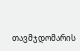თავმჯდომარის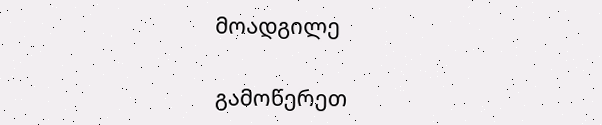მოადგილე

გამოწერეთ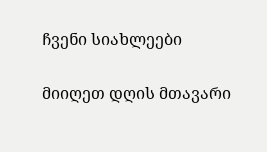ჩვენი სიახლეები

მიიღეთ დღის მთავარი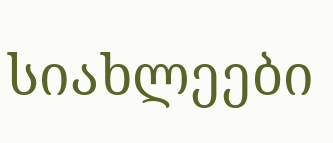სიახლეები